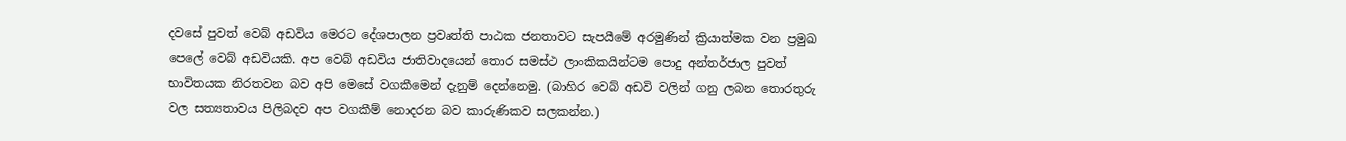දවසේ පුවත් වෙබ් අඩවිය මෙරට දේශපාලන ප්‍රවෘත්ති පාඨක ජනතාවට සැපයීමේ අරමුණින් ක්‍රියාත්මක වන ප්‍රමුඛ පෙලේ වෙබ් අඩවියකි. අප වෙබ් අඩවිය ජාතිවාදයෙන් තොර සමස්ථ ලාංකිකයින්ටම පොදු අන්තර්ජාල පුවත් භාවිතයක නිරතවන බව අපි මෙසේ වගකීමෙන් දැනුම් දෙන්නෙමු. (බාහිර වෙබ් අඩවි වලින් ගනු ලබන තොරතුරු වල සත්‍යතාවය පිලිබදව අප වගකීම් නොදරන බව කාරුණිකව සලකන්න.)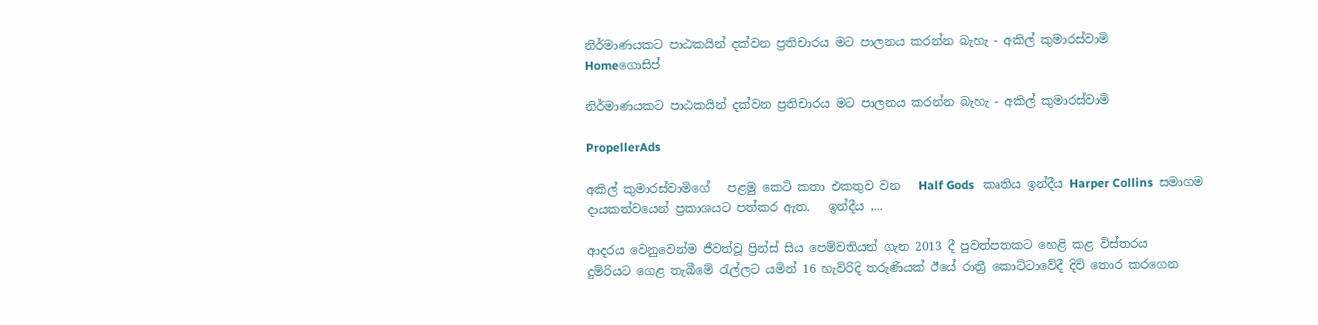නිර්මාණයකට පාඨකයින් දක්වන ප්‍රතිචාරය මට පාලනය කරන්න බැහැ - අකිල් කුමාරස්වාමි
Homeගොසිප්

නිර්මාණයකට පාඨකයින් දක්වන ප්‍රතිචාරය මට පාලනය කරන්න බැහැ - අකිල් කුමාරස්වාමි

PropellerAds

අකිල් කුමාරස්වාමිගේ   පළමු කෙටි කතා එකතුව වන   Half Gods   කෘතිය ඉන්දීය Harper Collins  සමාගම දායකත්වයෙන් ප්‍රකාශයට පත්කර ඇත.   ඉන්දීය ,...

ආදරය වෙනුවෙන්ම ජීවත්වූ ප්‍රින්ස් සිය පෙම්වතියන් ගැන 2013 දී පුවත්පතකට හෙළි කළ විස්තරය
දුම්රියට ගෙළ තැබීමේ රැල්ලට යමින් 16 හැවිරිදි තරුණියක් ඊයේ රාත්‍රී කොට්ටාවේදී දිවි තොර කරගෙන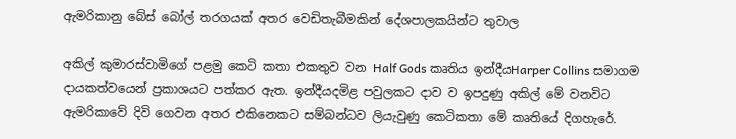ඇමරිකානු බේස් බෝල් තරගයක් අතර වෙඩිතැබීමකින් දේශපාලකයින්ට තුවාල

අකිල් කුමාරස්වාමිගේ පළමු කෙටි කතා එකතුව වන Half Gods කෘතිය ඉන්දීයHarper Collins සමාගම දායකත්වයෙන් ප්‍රකාශයට පත්කර ඇත. ඉන්දීයදමිළ පවුලකට දාව ව ඉපදුණු අකිල් මේ වනවිට ඇමරිකාවේ දිවි ගෙවන අතර එකිනෙකට සම්බන්ධව ලියැවුණු කෙටිකතා මේ කෘතියේ දිගහැරේ.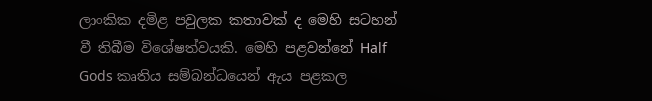ලාංකික දමිළ පවුලක කතාවක් ද මෙහි සටහන් වී තිබීම විශේෂත්වයකි. මෙහි පළවන්නේ Half Gods කෘතිය සම්බන්ධයෙන් ඇය පළකල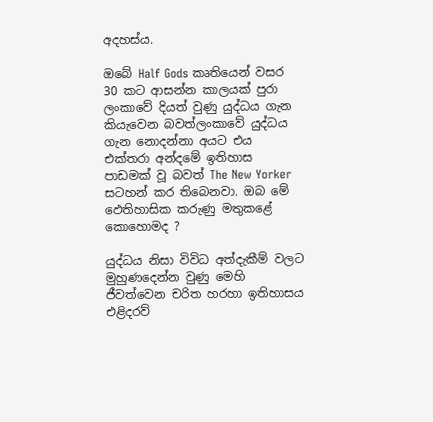අදහස්ය.

ඔබේ Half Gods කෘතියෙන් වසර 30 කට ආසන්න කාලයක් පුරා ලංකාවේ දියත් වුණු යුද්ධය ගැන කියැවෙන බවත්ලංකාවේ යුද්ධය ගැන නොදන්නා අයට එය එක්තරා අන්දමේ ඉතිහාස පාඩමක් වූ බවත් The New Yorker සටහන් කර තිබෙනවා. ඔබ මේ ඵෙතිහාසික කරුණු මතුකළේ කොහොමද ?

යුද්ධය නිසා විවිධ අත්දැකීම් වලට මුහුණදෙන්න වුණු මෙහි ජීවත්වෙන චරිත හරහා ඉතිහාසය එළිදරව්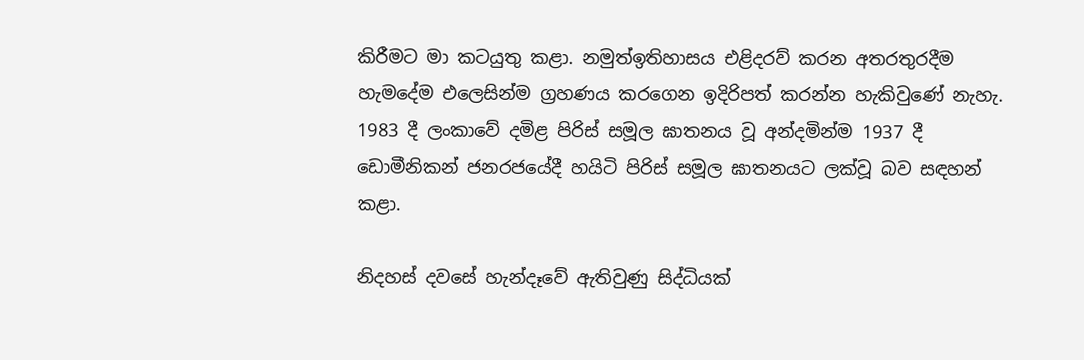කිරීමට මා කටයුතු කළා. නමුත්ඉතිහාසය එළිදරව් කරන අතරතුරදීම හැමදේම එලෙසින්ම ග්‍රහණය කරගෙන ඉදිරිපත් කරන්න හැකිවුණේ නැහැ. 1983 දී ලංකාවේ දමිළ පිරිස් සමූල ඝාතනය වූ අන්දමින්ම 1937 දී ඩොමීනිකන් ජනරජයේදී හයිටි පිරිස් සමූල ඝාතනයට ලක්වූ බව සඳහන් කළා.

නිදහස් දවසේ හැන්දෑවේ ඇතිවුණු සිද්ධියක්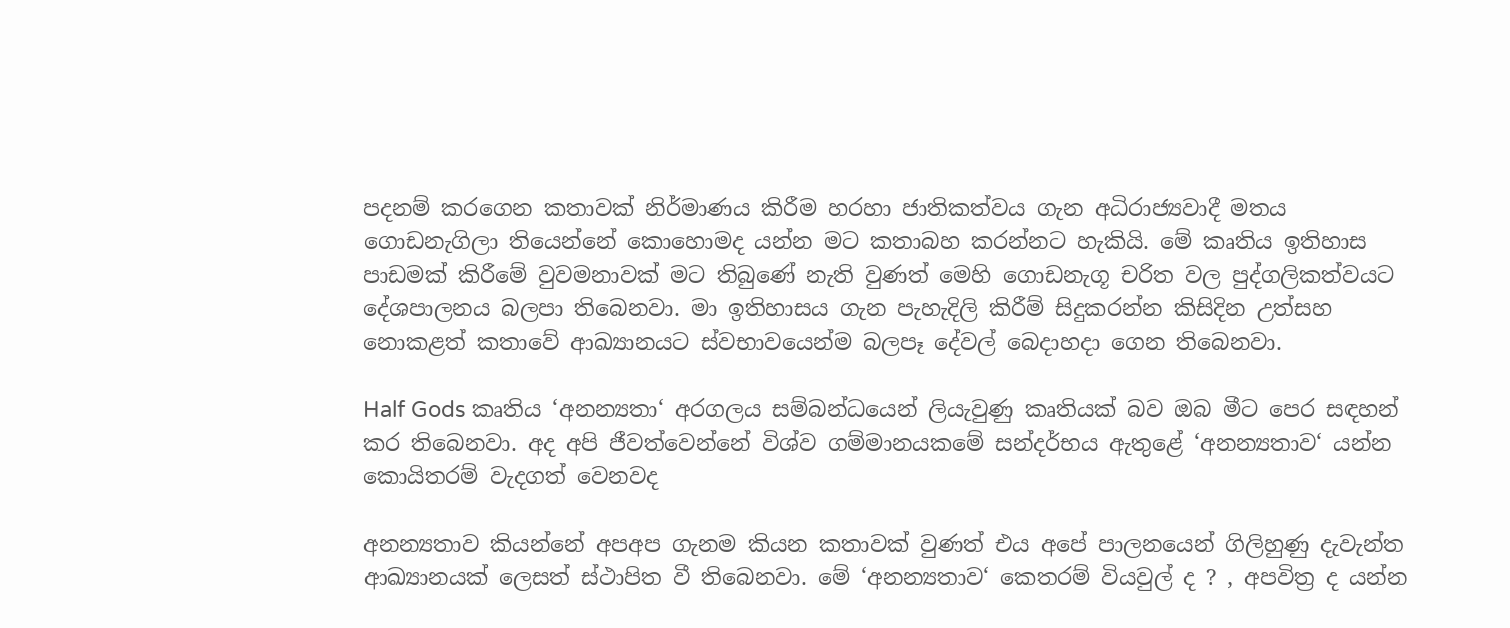පදනම් කරගෙන කතාවක් නිර්මාණය කිරීම හරහා ජාතිකත්වය ගැන අධිරාජ්‍යවාදී මතය ගොඩනැගිලා තියෙන්නේ කොහොමද යන්න මට කතාබහ කරන්නට හැකියි. මේ කෘතිය ඉතිහාස පාඩමක් කිරීමේ වුවමනාවක් මට තිබුණේ නැති වුණත් මෙහි ගොඩනැගූ චරිත වල පුද්ගලිකත්වයට දේශපාලනය බලපා තිබෙනවා. මා ඉතිහාසය ගැන පැහැදිලි කිරීම් සිදුකරන්න කිසිදින උත්සහ නොකළත් කතාවේ ආඛ්‍යානයට ස්වභාවයෙන්ම බලපෑ දේවල් බෙදාහදා ගෙන තිබෙනවා.

Half Gods කෘතිය ‘අනන්‍යතා‘ අරගලය සම්බන්ධයෙන් ලියැවුණු කෘතියක් බව ඔබ මීට පෙර සඳහන් කර තිබෙනවා. අද අපි ජීවත්වෙන්නේ විශ්ව ගම්මානයකමේ සන්දර්භය ඇතුළේ ‘අනන්‍යතාව‘ යන්න කොයිතරම් වැදගත් වෙනවද

අනන්‍යතාව කියන්නේ අපඅප ගැනම කියන කතාවක් වුණත් එය අපේ පාලනයෙන් ගිලිහුණු දැවැන්ත ආඛ්‍යානයක් ලෙසත් ස්ථාපිත වී තිබෙනවා. මේ ‘අනන්‍යතාව‘ කෙතරම් වියවුල් ද ? , අපවිත්‍ර ද යන්න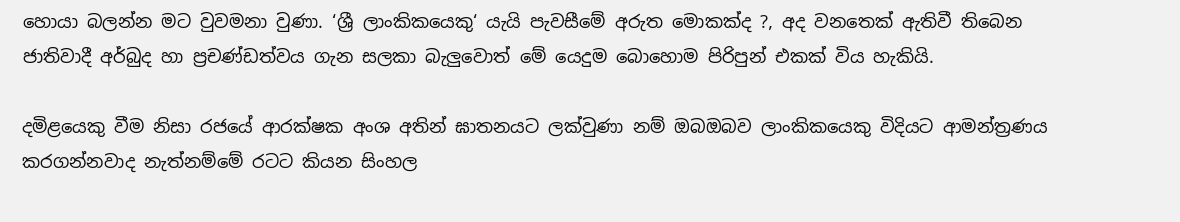හොයා බලන්න මට වුවමනා වුණා. ‘ශ්‍රී ලාංකිකයෙකු‘ යැයි පැවසීමේ අරුත මොකක්ද ?, අද වනතෙක් ඇතිවී තිබෙන ජාතිවාදී අර්බුද හා ප්‍රචණ්ඩත්වය ගැන සලකා බැලුවොත් මේ යෙදුම බොහොම පිරිපුන් එකක් විය හැකියි.

දමිළයෙකු වීම නිසා රජයේ ආරක්ෂක අංශ අතින් ඝාතනයට ලක්වුණා නම් ඔබඔබව ලාංකිකයෙකු විදියට ආමන්ත්‍රණය කරගන්නවාද නැත්නම්මේ රටට කියන සිංහල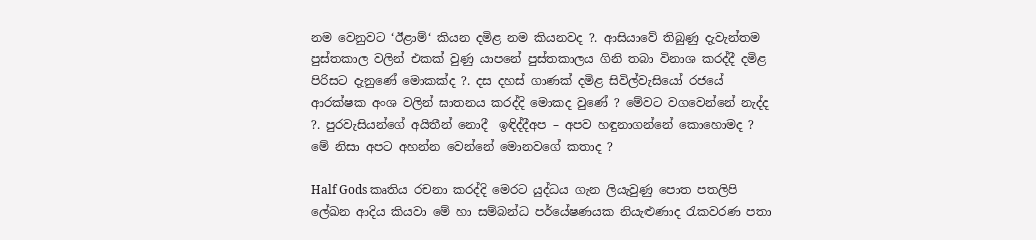නම වෙනුවට ‘ඊළාම්‘ කියන දමිළ නම කියනවද ?. ආසියාවේ තිබුණු දැවැන්තම පුස්තකාල වලින් එකක් වුණු යාපනේ පුස්තකාලය ගිනි තබා විනාශ කරද්දී දමිළ පිරිසට දැනුණේ මොකක්ද ?. දස දහස් ගාණක් දමිළ සිවිල්වැසියෝ රජයේ ආරක්ෂක අංශ වලින් ඝාතනය කරද්දි මොකද වුණේ ? මේවට වගවෙන්නේ නැද්ද ?. පුරවැසියන්ගේ අයිතීන් නොදී  ඉඳිද්දීඅප – අපව හඳුනාගන්නේ කොහොමද ?  මේ නිසා අපට අහන්න වෙන්නේ මොනවගේ කතාද ?

Half Gods කෘතිය රචනා කරද්දි මෙරට යුද්ධය ගැන ලියැවුණු පොත පතලිපි ලේඛන ආදිය කියවා මේ හා සම්බන්ධ පර්යේෂණයක නියැළුණාද රැකවරණ පතා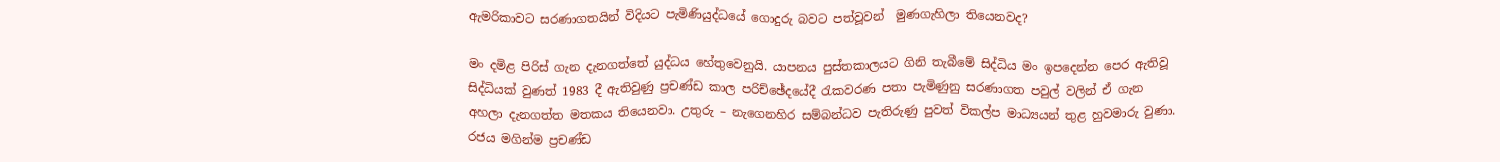ඇමරිකාවට සරණාගතයින් විදියට පැමිණියුද්ධයේ ගොදුරු බවට පත්වූවන්  මුණගැහිලා තියෙනවද?

මං දමිළ පිරිස් ගැන දැනගත්තේ යුද්ධය හේතුවෙනුයි. යාපනය පුස්තකාලයට ගිනි තැබීමේ සිද්ධිය මං ඉපදෙන්න පෙර ඇතිවූ සිද්ධියක් වුණත් 1983 දී ඇතිවුණු ප්‍රචණ්ඩ කාල පරිච්ඡේදයේදී රැකවරණ පතා පැමිණුනු සරණාගත පවුල් වලින් ඒ ගැන අහලා දැනගත්ත මතකය තියෙනවා. උතුරු – නැගෙනහිර සම්බන්ධව පැතිරුණු පුවත් විකල්ප මාධ්‍යයන් තුළ හුවමාරු වුණා. රජය මගින්ම ප්‍රචණ්ඩ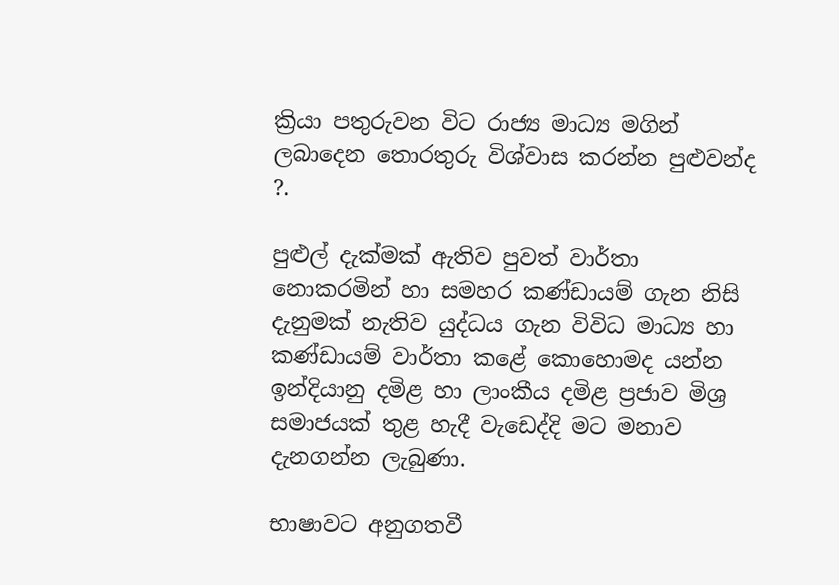ක්‍රියා පතුරුවන විට රාජ්‍ය මාධ්‍ය මගින් ලබාදෙන තොරතුරු විශ්වාස කරන්න පුළුවන්ද ?.

පුළුල් දැක්මක් ඇතිව පුවත් වාර්තා නොකරමින් හා සමහර කණ්ඩායම් ගැන නිසි දැනුමක් නැතිව යුද්ධය ගැන විවිධ මාධ්‍ය හා කණ්ඩායම් වාර්තා කළේ කොහොමද යන්න ඉන්දියානු දමිළ හා ලාංකීය දමිළ ප්‍රජාව මිශ්‍ර සමාජයක් තුළ හැදී වැඩෙද්දි මට මනාව දැනගන්න ලැබුණා.

භාෂාවට අනුගතවී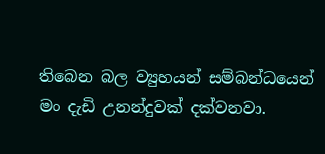තිබෙන බල ව්‍යුහයන් සම්බන්ධයෙන් මං දැඩි උනන්දුවක් දක්වනවා.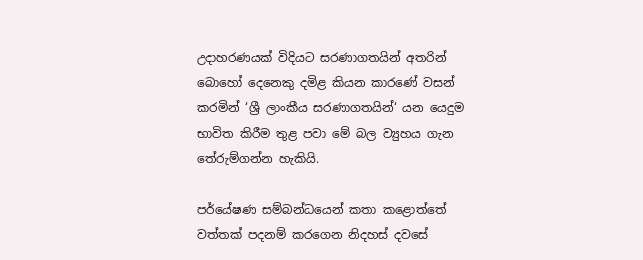උදාහරණයක් විදියට සරණාගතයින් අතරින් බොහෝ දෙනෙකු දමිළ කියන කාරණේ වසන් කරමින් ‘ශ්‍රී ලාංකීය සරණාගතයින්‘ යන යෙදුම භාවිත කිරීම තුළ පවා මේ බල ව්‍යුහය ගැන තේරුම්ගන්න හැකියි.

පර්යේෂණ සම්බන්ධයෙන් කතා කළොත්තේ වත්තක් පදනම් කරගෙන නිදහස් දවසේ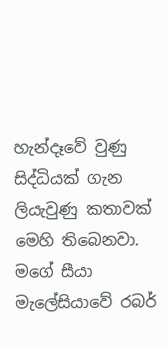හැන්දෑවේ වුණු සිද්ධියක් ගැන ලියැවුණු කතාවක් මෙහි තිබෙනවා. මගේ සීයා මැලේසියාවේ රබර්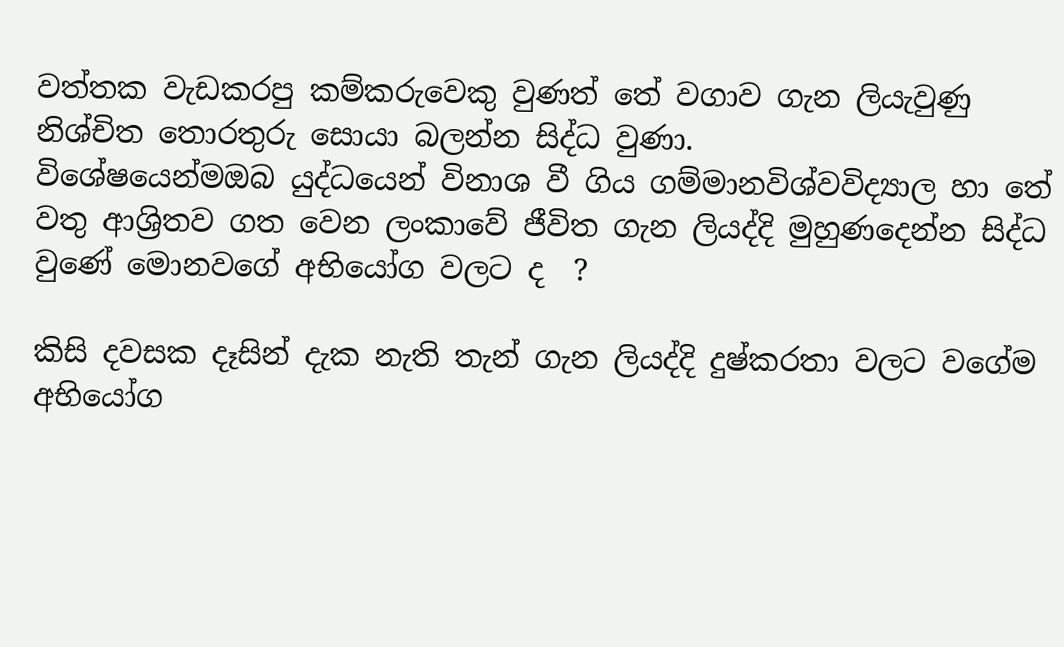වත්තක වැඩකරපු කම්කරුවෙකු වුණත් තේ වගාව ගැන ලියැවුණු නිශ්චිත තොරතුරු සොයා බලන්න සිද්ධ වුණා.
විශේෂයෙන්මඔබ යුද්ධයෙන් විනාශ වී ගිය ගම්මානවිශ්වවිද්‍යාල හා තේ වතු ආශ්‍රිතව ගත වෙන ලංකාවේ ජීවිත ගැන ලියද්දි මුහුණදෙන්න සිද්ධ වුණේ මොනවගේ අභියෝග වලට ද  ?

කිසි දවසක දෑසින් දැක නැති තැන් ගැන ලියද්දි දුෂ්කරතා වලට වගේම අභියෝග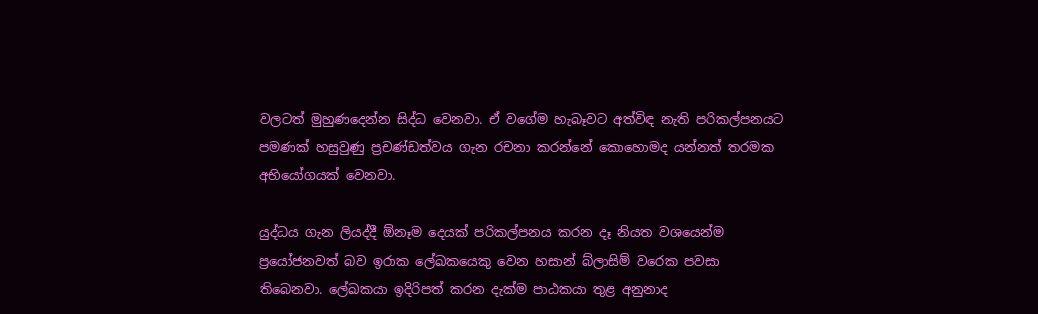වලටත් මුහුණදෙන්න සිද්ධ වෙනවා. ඒ වගේම හැබෑවට අත්විඳ නැති පරිකල්පනයට පමණක් හසුවුණු ප්‍රචණ්ඩත්වය ගැන රචනා කරන්නේ කොහොමද යන්නත් තරමක අභියෝගයක් වෙනවා.

යුද්ධය ගැන ලියද්දී ඕනෑම දෙයක් පරිකල්පනය කරන දෑ නියත වශයෙන්ම ප්‍රයෝජනවත් බව ඉරාක ලේඛකයෙකු වෙන හසාන් බ්ලාසිම් වරෙක පවසා තිබෙනවා. ලේඛකයා ඉදිරිපත් කරන දැක්ම පාඨකයා තුළ අනුනාද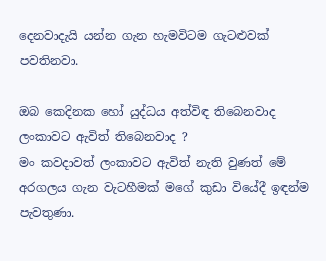දෙනවාදැයි යන්න ගැන හැමවිටම ගැටළුවක් පවතිනවා.

ඔබ කෙදිනක හෝ යුද්ධය අත්විඳ තිබෙනවාද ලංකාවට ඇවිත් තිබෙනවාද ?
මං කවදාවත් ලංකාවට ඇවිත් නැති වුණත් මේ අරගලය ගැන වැටහීමක් මගේ කුඩා වියේදී ඉඳන්ම පැවතුණා.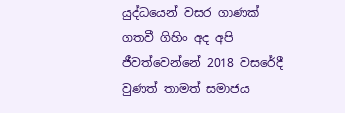යුද්ධයෙන් වසර ගාණක් ගතවී ගිහිං අද අපි ජීවත්වෙන්නේ 2018 වසරේදී වුණත් තාමත් සමාජය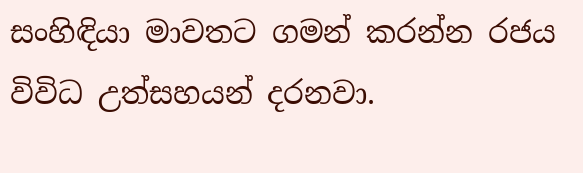සංහිඳියා මාවතට ගමන් කරන්න රජය විවිධ උත්සහයන් දරනවා.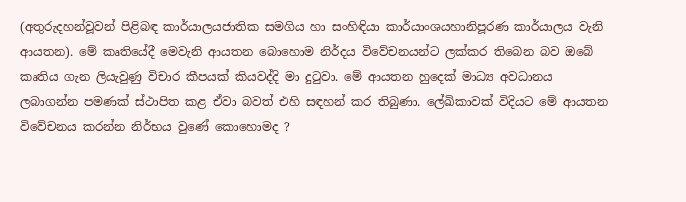(අතුරුදහන්වූවන් පිළිබඳ කාර්යාලයජාතික සමගිය හා සංහිඳියා කාර්යාංශයහානිපූරණ කාර්යාලය වැනි ආයතන). මේ කෘතියේදී මෙවැනි ආයතන බොහොම නිර්දය විවේචනයන්ට ලක්කර තිබෙන බව ඔබේ කෘතිය ගැන ලියැවුණු විචාර කීපයක් කියවද්දි මා දුටුවා. මේ ආයතන හුදෙක් මාධ්‍ය අවධානය ලබාගන්න පමණක් ස්ථාපිත කළ ඒවා බවත් එහි සඳහන් කර තිබුණා. ලේඛිකාවක් විදියට මේ ආයතන විවේචනය කරන්න නිර්භය වුණේ කොහොමද ?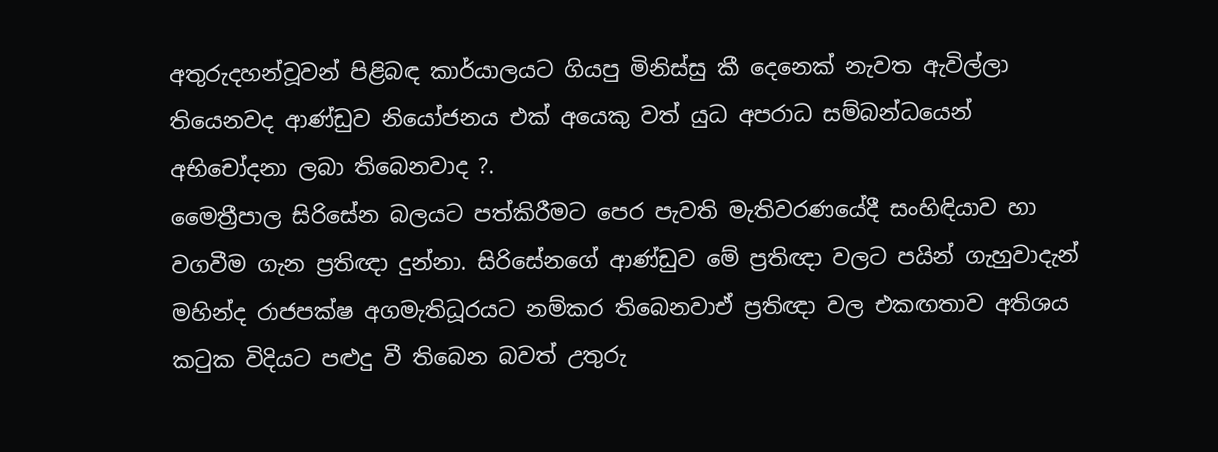අතුරුදහන්වූවන් පිළිබඳ කාර්යාලයට ගියපු මිනිස්සු කී දෙනෙක් නැවත ඇවිල්ලා තියෙනවද ආණ්ඩුව නියෝජනය එක් අයෙකු වත් යුධ අපරාධ සම්බන්ධයෙන් අභිචෝදනා ලබා තිබෙනවාද ?.
මෛත්‍රීපාල සිරිසේන බලයට පත්කිරීමට පෙර පැවති මැතිවරණයේදී සංහිඳියාව හා වගවීම ගැන ප්‍රතිඥා දුන්නා. සිරිසේනගේ ආණ්ඩුව මේ ප්‍රතිඥා වලට පයින් ගැහුවාදැන් මහින්ද රාජපක්ෂ අගමැතිධූරයට නම්කර තිබෙනවාඒ ප්‍රතිඥා වල එකඟතාව අතිශය කටුක විදියට පළුදු වී තිබෙන බවත් උතුරු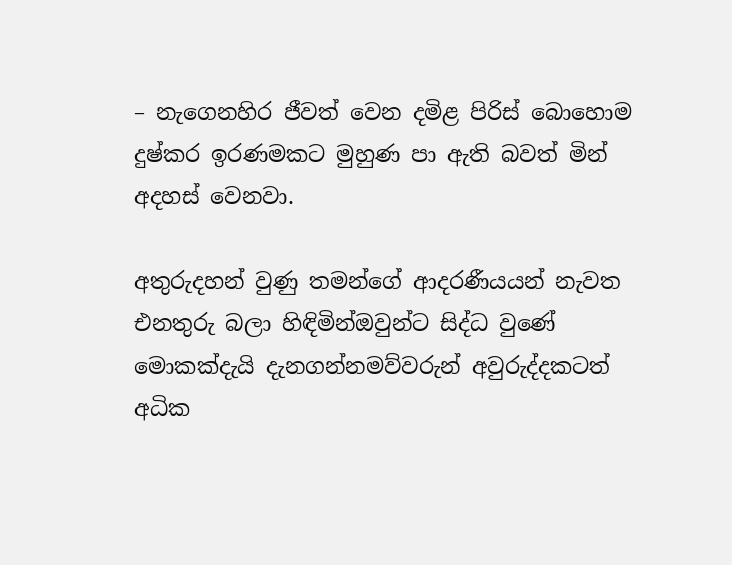– නැගෙනහිර ජීවත් වෙන දමිළ පිරිස් බොහොම දුෂ්කර ඉරණමකට මුහුණ පා ඇති බවත් මින් අදහස් වෙනවා.

අතුරුදහන් වුණු තමන්ගේ ආදරණීයයන් නැවත එනතුරු බලා හිඳිමින්ඔවුන්ට සිද්ධ වුණේ මොකක්දැයි දැනගන්නමව්වරුන් අවුරුද්දකටත් අධික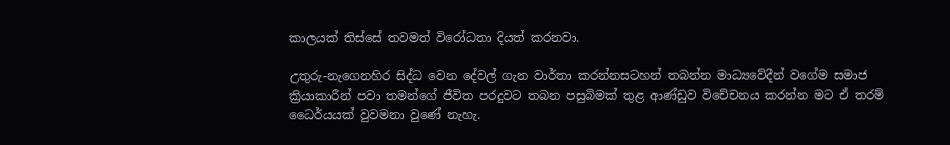කාලයක් තිස්සේ තවමත් විරෝධතා දියත් කරනවා.

උතුරු-නැගෙනහිර සිද්ධ වෙන දේවල් ගැන වාර්තා කරන්නසටහන් තබන්න මාධ්‍යවේදීන් වගේම සමාජ ක්‍රියාකාරීන් පවා තමන්ගේ ජීවිත පරදුවට තබන පසුබිමක් තුළ ආණ්ඩුව විචේචනය කරන්න මට ඒ තරම් ධෛර්යයක් වුවමනා වුණේ නැහැ.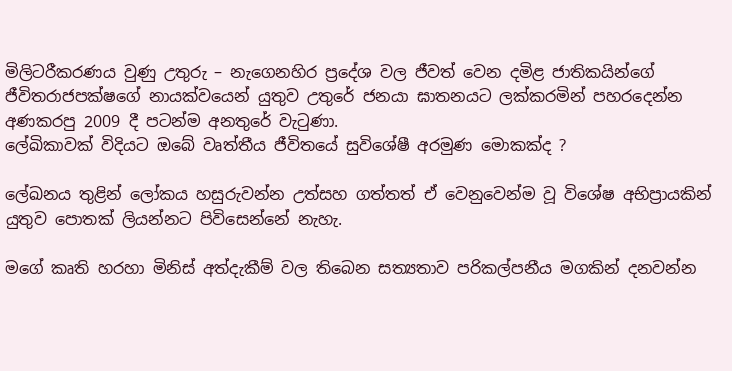මිලිටරීකරණය වුණු උතුරු – නැගෙනහිර ප්‍රදේශ වල ජීවත් වෙන දමිළ ජාතිකයින්ගේ ජීවිතරාජපක්ෂගේ නායක්වයෙන් යුතුව උතුරේ ජනයා ඝාතනයට ලක්කරමින් පහරදෙන්න අණකරපු 2009 දී පටන්ම අනතුරේ වැටුණා.
ලේඛිකාවක් විදියට ඔබේ වෘත්තීය ජීවිතයේ සුවිශේෂී අරමුණ මොකක්ද ?

ලේඛනය තුළින් ලෝකය හසුරුවන්න උත්සහ ගත්තත් ඒ වෙනුවෙන්ම වූ විශේෂ අභිප්‍රායකින් යුතුව පොතක් ලියන්නට පිවිසෙන්නේ නැහැ.

මගේ කෘති හරහා මිනිස් අත්දැකීම් වල තිබෙන සත්‍යතාව පරිකල්පනීය මගකින් දනවන්න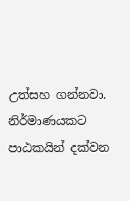උත්සහ ගන්නවා. නිර්මාණයකට පාඨකයින් දක්වන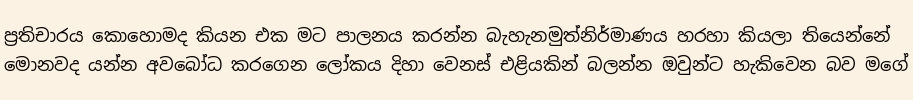ප්‍රතිචාරය කොහොමද කියන එක මට පාලනය කරන්න බැහැනමුත්නිර්මාණය හරහා කියලා තියෙන්නේ මොනවද යන්න අවබෝධ කරගෙන ලෝකය දිහා වෙනස් එළියකින් බලන්න ඔවුන්ට හැකිවෙන බව මගේ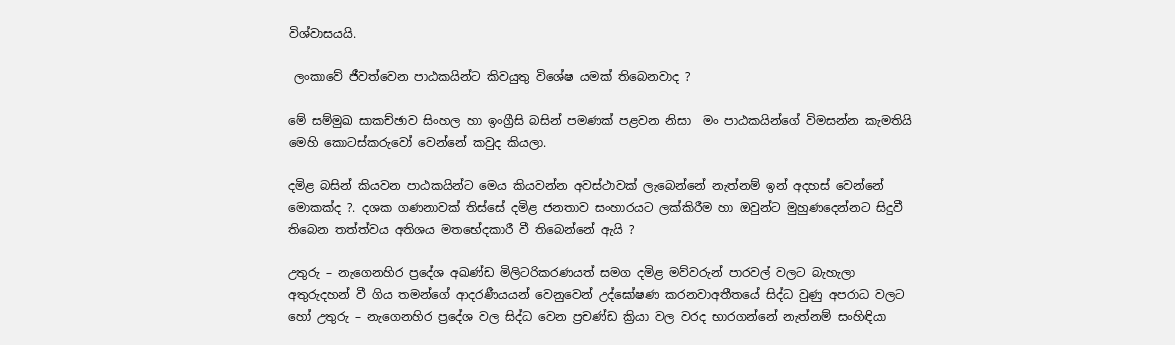විශ්වාසයයි.

 ලංකාවේ ජීවත්වෙන පාඨකයින්ට කිවයුතු විශේෂ යමක් තිබෙනවාද ?

මේ සම්මුඛ සාකච්ඡාව සිංහල හා ඉංග්‍රීසි බසින් පමණක් පළවන නිසා  මං පාඨකයින්ගේ විමසන්න කැමතියි මෙහි කොටස්කරුවෝ වෙන්නේ කවුද කියලා.

දමිළ බසින් කියවන පාඨකයින්ට මෙය කියවන්න අවස්ථාවක් ලැබෙන්නේ නැත්නම් ඉන් අදහස් වෙන්නේ මොකක්ද ?. දශක ගණනාවක් තිස්සේ දමිළ ජනතාව සංහාරයට ලක්කිරීම හා ඔවුන්ට මුහුණදෙන්නට සිදුවී තිබෙන තත්ත්වය අතිශය මතභේදකාරී වී තිබෙන්නේ ඇයි ?

උතුරු – නැගෙනහිර ප්‍රදේශ අඛණ්ඩ මිලිටරිකරණයත් සමග දමිළ මව්වරුන් පාරවල් වලට බැහැලා අතුරුදහන් වී ගිය තමන්ගේ ආදරණීයයන් වෙනුවෙන් උද්ඝෝෂණ කරනවාඅතීතයේ සිද්ධ වුණු අපරාධ වලට හෝ උතුරු – නැගෙනහිර ප්‍රදේශ වල සිද්ධ වෙන ප්‍රචණ්ඩ ක්‍රියා වල වරද භාරගන්නේ නැත්නම් සංහිඳියා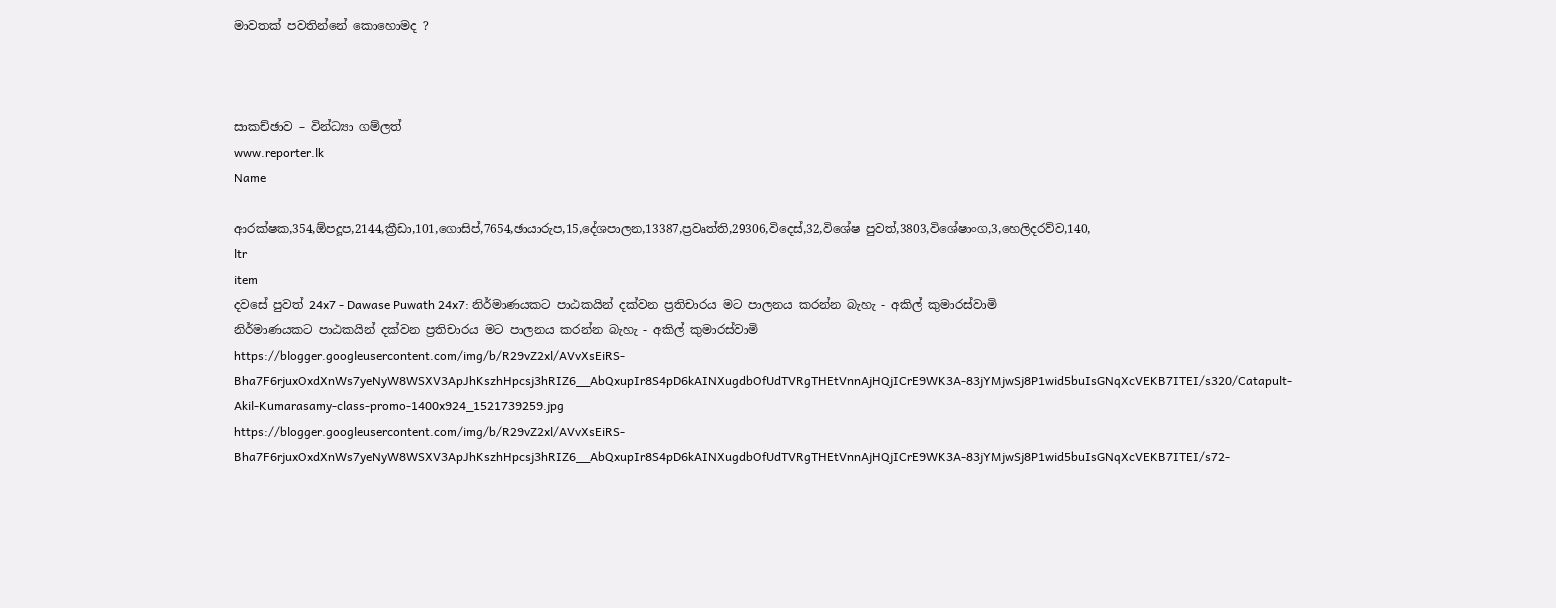මාවතක් පවතින්නේ කොහොමද ?



සාකච්ඡාව – වින්ධ්‍යා ගම්ලත්
www.reporter.lk
Name

ආරක්ෂක,354,ඕපදූප,2144,ක්‍රීඩා,101,ගොසිප්,7654,ඡායාරුප,15,දේශපාලන,13387,ප්‍රවෘත්ති,29306,විදෙස්,32,විශේෂ පුවත්,3803,විශේෂාංග,3,හෙලිදරව්ව,140,
ltr
item
දවසේ පුවත් 24x7 - Dawase Puwath 24x7: නිර්මාණයකට පාඨකයින් දක්වන ප්‍රතිචාරය මට පාලනය කරන්න බැහැ - අකිල් කුමාරස්වාමි
නිර්මාණයකට පාඨකයින් දක්වන ප්‍රතිචාරය මට පාලනය කරන්න බැහැ - අකිල් කුමාරස්වාමි
https://blogger.googleusercontent.com/img/b/R29vZ2xl/AVvXsEiRS-Bha7F6rjuxOxdXnWs7yeNyW8WSXV3ApJhKszhHpcsj3hRIZ6__AbQxupIr8S4pD6kAINXugdbOfUdTVRgTHEtVnnAjHQjICrE9WK3A-83jYMjwSj8P1wid5buIsGNqXcVEKB7ITEI/s320/Catapult-Akil-Kumarasamy-class-promo-1400x924_1521739259.jpg
https://blogger.googleusercontent.com/img/b/R29vZ2xl/AVvXsEiRS-Bha7F6rjuxOxdXnWs7yeNyW8WSXV3ApJhKszhHpcsj3hRIZ6__AbQxupIr8S4pD6kAINXugdbOfUdTVRgTHEtVnnAjHQjICrE9WK3A-83jYMjwSj8P1wid5buIsGNqXcVEKB7ITEI/s72-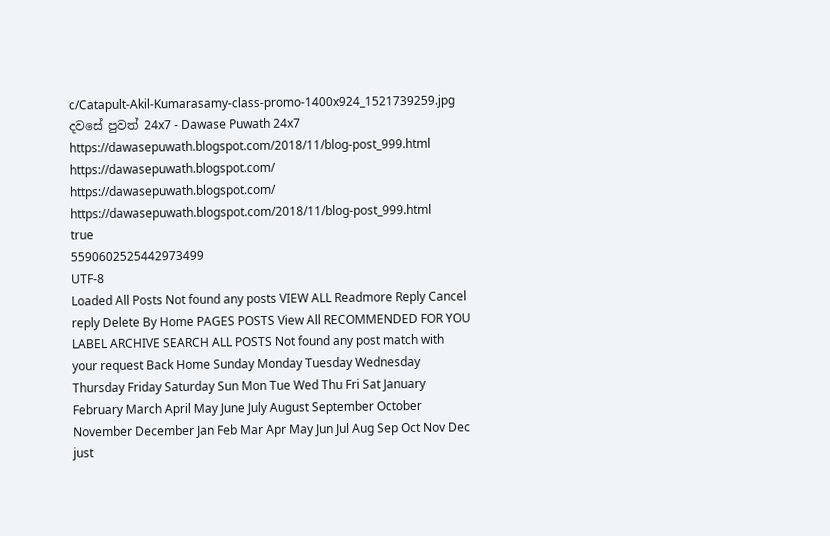c/Catapult-Akil-Kumarasamy-class-promo-1400x924_1521739259.jpg
දවසේ පුවත් 24x7 - Dawase Puwath 24x7
https://dawasepuwath.blogspot.com/2018/11/blog-post_999.html
https://dawasepuwath.blogspot.com/
https://dawasepuwath.blogspot.com/
https://dawasepuwath.blogspot.com/2018/11/blog-post_999.html
true
5590602525442973499
UTF-8
Loaded All Posts Not found any posts VIEW ALL Readmore Reply Cancel reply Delete By Home PAGES POSTS View All RECOMMENDED FOR YOU LABEL ARCHIVE SEARCH ALL POSTS Not found any post match with your request Back Home Sunday Monday Tuesday Wednesday Thursday Friday Saturday Sun Mon Tue Wed Thu Fri Sat January February March April May June July August September October November December Jan Feb Mar Apr May Jun Jul Aug Sep Oct Nov Dec just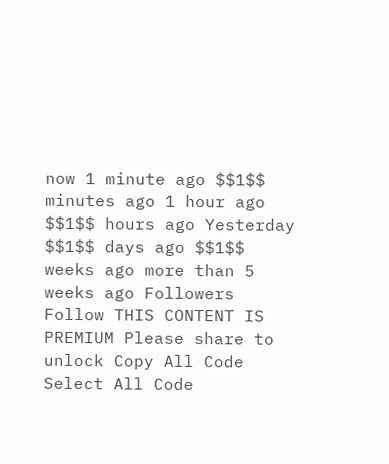now 1 minute ago $$1$$ minutes ago 1 hour ago $$1$$ hours ago Yesterday $$1$$ days ago $$1$$ weeks ago more than 5 weeks ago Followers Follow THIS CONTENT IS PREMIUM Please share to unlock Copy All Code Select All Code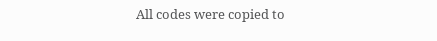All codes were copied to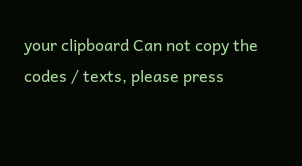your clipboard Can not copy the codes / texts, please press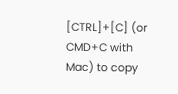[CTRL]+[C] (or CMD+C with Mac) to copy